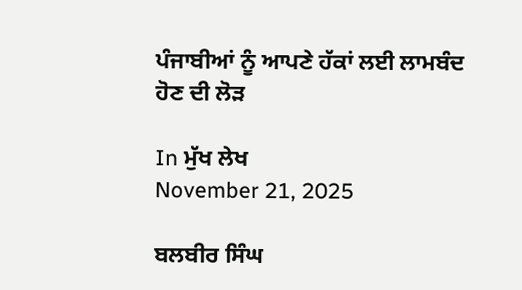ਪੰਜਾਬੀਆਂ ਨੂੰ ਆਪਣੇ ਹੱਕਾਂ ਲਈ ਲਾਮਬੰਦ ਹੋਣ ਦੀ ਲੋੜ

In ਮੁੱਖ ਲੇਖ
November 21, 2025

ਬਲਬੀਰ ਸਿੰਘ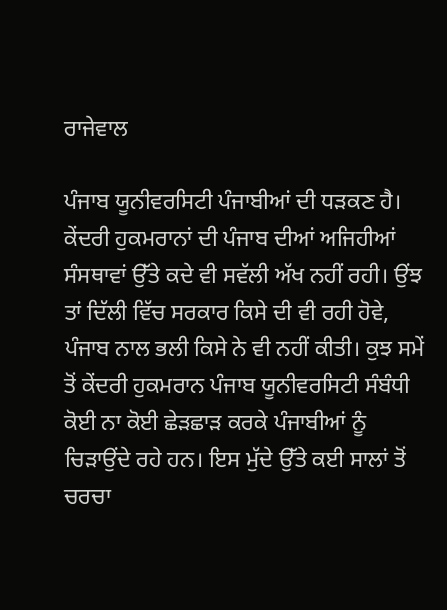ਰਾਜੇਵਾਲ

ਪੰਜਾਬ ਯੂਨੀਵਰਸਿਟੀ ਪੰਜਾਬੀਆਂ ਦੀ ਧੜਕਣ ਹੈ। ਕੇਂਦਰੀ ਹੁਕਮਰਾਨਾਂ ਦੀ ਪੰਜਾਬ ਦੀਆਂ ਅਜਿਹੀਆਂ ਸੰਸਥਾਵਾਂ ਉੱਤੇ ਕਦੇ ਵੀ ਸਵੱਲੀ ਅੱਖ ਨਹੀਂ ਰਹੀ। ਉਂਝ ਤਾਂ ਦਿੱਲੀ ਵਿੱਚ ਸਰਕਾਰ ਕਿਸੇ ਦੀ ਵੀ ਰਹੀ ਹੋਵੇ, ਪੰਜਾਬ ਨਾਲ ਭਲੀ ਕਿਸੇ ਨੇ ਵੀ ਨਹੀਂ ਕੀਤੀ। ਕੁਝ ਸਮੇਂ ਤੋਂ ਕੇਂਦਰੀ ਹੁਕਮਰਾਨ ਪੰਜਾਬ ਯੂਨੀਵਰਸਿਟੀ ਸੰਬੰਧੀ ਕੋਈ ਨਾ ਕੋਈ ਛੇੜਛਾੜ ਕਰਕੇ ਪੰਜਾਬੀਆਂ ਨੂੰ ਚਿੜਾਉਂਦੇ ਰਹੇ ਹਨ। ਇਸ ਮੁੱਦੇ ਉੱਤੇ ਕਈ ਸਾਲਾਂ ਤੋਂ ਚਰਚਾ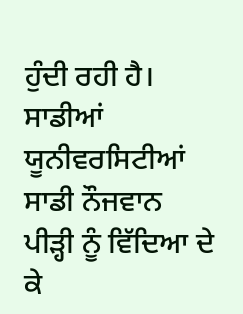ਹੁੰਦੀ ਰਹੀ ਹੈ। ਸਾਡੀਆਂ ਯੂਨੀਵਰਸਿਟੀਆਂ ਸਾਡੀ ਨੌਜਵਾਨ ਪੀੜ੍ਹੀ ਨੂੰ ਵਿੱਦਿਆ ਦੇ ਕੇ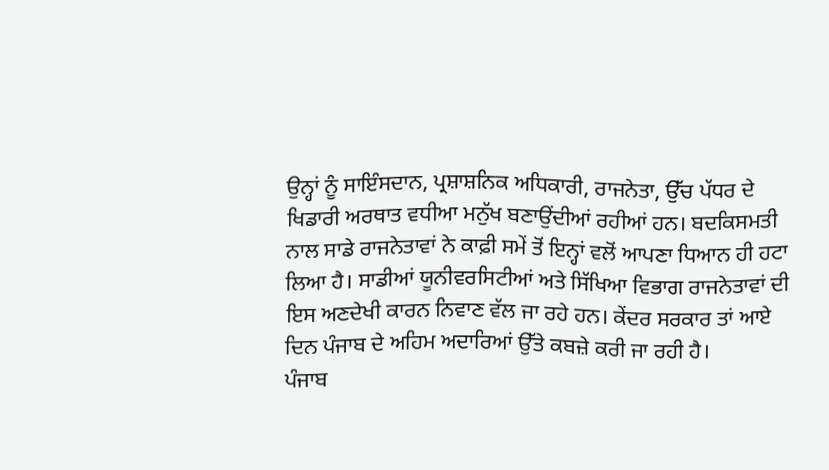ਉਨ੍ਹਾਂ ਨੂੰ ਸਾਇੰਸਦਾਨ, ਪ੍ਰਸ਼ਾਸ਼ਨਿਕ ਅਧਿਕਾਰੀ, ਰਾਜਨੇਤਾ, ਉੱਚ ਪੱਧਰ ਦੇ ਖਿਡਾਰੀ ਅਰਥਾਤ ਵਧੀਆ ਮਨੁੱਖ ਬਣਾਉਂਦੀਆਂ ਰਹੀਆਂ ਹਨ। ਬਦਕਿਸਮਤੀ ਨਾਲ ਸਾਡੇ ਰਾਜਨੇਤਾਵਾਂ ਨੇ ਕਾਫ਼ੀ ਸਮੇਂ ਤੋਂ ਇਨ੍ਹਾਂ ਵਲੋਂ ਆਪਣਾ ਧਿਆਨ ਹੀ ਹਟਾ ਲਿਆ ਹੈ। ਸਾਡੀਆਂ ਯੂਨੀਵਰਸਿਟੀਆਂ ਅਤੇ ਸਿੱਖਿਆ ਵਿਭਾਗ ਰਾਜਨੇਤਾਵਾਂ ਦੀ ਇਸ ਅਣਦੇਖੀ ਕਾਰਨ ਨਿਵਾਣ ਵੱਲ ਜਾ ਰਹੇ ਹਨ। ਕੇਂਦਰ ਸਰਕਾਰ ਤਾਂ ਆਏ ਦਿਨ ਪੰਜਾਬ ਦੇ ਅਹਿਮ ਅਦਾਰਿਆਂ ਉੱਤੇ ਕਬਜ਼ੇ ਕਰੀ ਜਾ ਰਹੀ ਹੈ।
ਪੰਜਾਬ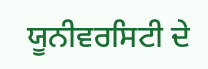ਯੂਨੀਵਰਸਿਟੀ ਦੇ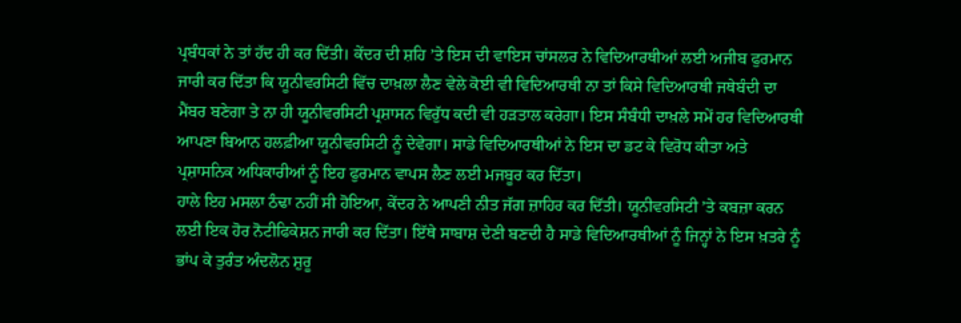ਪ੍ਰਬੰਧਕਾਂ ਨੇ ਤਾਂ ਹੱਦ ਹੀ ਕਰ ਦਿੱਤੀ। ਕੇਂਦਰ ਦੀ ਸ਼ਹਿ ’ਤੇ ਇਸ ਦੀ ਵਾਇਸ ਚਾਂਸਲਰ ਨੇ ਵਿਦਿਆਰਥੀਆਂ ਲਈ ਅਜੀਬ ਫੁਰਮਾਨ ਜਾਰੀ ਕਰ ਦਿੱਤਾ ਕਿ ਯੂਨੀਵਰਸਿਟੀ ਵਿੱਚ ਦਾਖ਼ਲਾ ਲੈਣ ਵੇਲੇ ਕੋਈ ਵੀ ਵਿਦਿਆਰਥੀ ਨਾ ਤਾਂ ਕਿਸੇ ਵਿਦਿਆਰਥੀ ਜਥੇਬੰਦੀ ਦਾ ਮੈਂਬਰ ਬਣੇਗਾ ਤੇ ਨਾ ਹੀ ਯੂਨੀਵਰਸਿਟੀ ਪ੍ਰਸ਼ਾਸਨ ਵਿਰੁੱਧ ਕਦੀ ਵੀ ਹੜਤਾਲ ਕਰੇਗਾ। ਇਸ ਸੰਬੰਧੀ ਦਾਖ਼ਲੇ ਸਮੇਂ ਹਰ ਵਿਦਿਆਰਥੀ ਆਪਣਾ ਬਿਆਨ ਹਲਫ਼ੀਆ ਯੂਨੀਵਰਸਿਟੀ ਨੂੰ ਦੇਵੇਗਾ। ਸਾਡੇ ਵਿਦਿਆਰਥੀਆਂ ਨੇ ਇਸ ਦਾ ਡਟ ਕੇ ਵਿਰੋਧ ਕੀਤਾ ਅਤੇ ਪ੍ਰਸ਼ਾਸਨਿਕ ਅਧਿਕਾਰੀਆਂ ਨੂੰ ਇਹ ਫੁਰਮਾਨ ਵਾਪਸ ਲੈਣ ਲਈ ਮਜਬੂਰ ਕਰ ਦਿੱਤਾ।
ਹਾਲੇ ਇਹ ਮਸਲਾ ਠੰਢਾ ਨਹੀਂ ਸੀ ਹੋਇਆ, ਕੇਂਦਰ ਨੇ ਆਪਣੀ ਨੀਤ ਜੱਗ ਜ਼ਾਹਿਰ ਕਰ ਦਿੱਤੀ। ਯੂਨੀਵਰਸਿਟੀ ’ਤੇ ਕਬਜ਼ਾ ਕਰਨ ਲਈ ਇਕ ਹੋਰ ਨੋਟੀਫਿਕੇਸ਼ਨ ਜਾਰੀ ਕਰ ਦਿੱਤਾ। ਇੱਥੇ ਸਾਬਾਸ਼ ਦੇਣੀ ਬਣਦੀ ਹੈ ਸਾਡੇ ਵਿਦਿਆਰਥੀਆਂ ਨੂੰ ਜਿਨ੍ਹਾਂ ਨੇ ਇਸ ਖ਼ਤਰੇ ਨੂੰ ਭਾਂਪ ਕੇ ਤੁਰੰਤ ਅੰਦਲੋਨ ਸ਼ੁਰੂ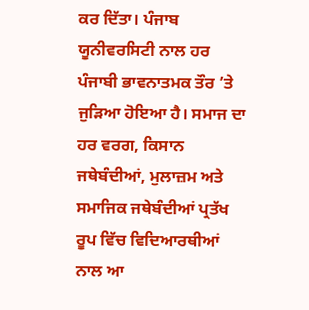ਕਰ ਦਿੱਤਾ। ਪੰਜਾਬ ਯੂਨੀਵਰਸਿਟੀ ਨਾਲ ਹਰ ਪੰਜਾਬੀ ਭਾਵਨਾਤਮਕ ਤੌਰ ’ਤੇ ਜੁੜਿਆ ਹੋਇਆ ਹੈ। ਸਮਾਜ ਦਾ ਹਰ ਵਰਗ, ਕਿਸਾਨ ਜਥੇਬੰਦੀਆਂ, ਮੁਲਾਜ਼ਮ ਅਤੇ ਸਮਾਜਿਕ ਜਥੇਬੰਦੀਆਂ ਪ੍ਰਤੱਖ ਰੂਪ ਵਿੱਚ ਵਿਦਿਆਰਥੀਆਂ ਨਾਲ ਆ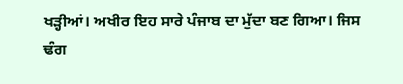ਖੜ੍ਹੀਆਂ। ਅਖੀਰ ਇਹ ਸਾਰੇ ਪੰਜਾਬ ਦਾ ਮੁੱਦਾ ਬਣ ਗਿਆ। ਜਿਸ ਢੰਗ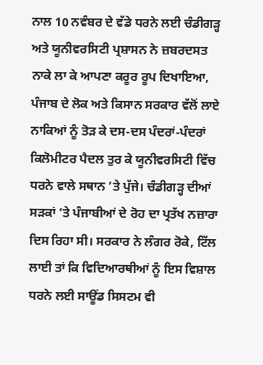ਨਾਲ 10 ਨਵੰਬਰ ਦੇ ਵੱਡੇ ਧਰਨੇ ਲਈ ਚੰਡੀਗੜ੍ਹ ਅਤੇ ਯੂਨੀਵਰਸਿਟੀ ਪ੍ਰਸ਼ਾਸਨ ਨੇ ਜ਼ਬਰਦਸਤ ਨਾਕੇ ਲਾ ਕੇ ਆਪਣਾ ਕਰੂਰ ਰੂਪ ਦਿਖਾਇਆ, ਪੰਜਾਬ ਦੇ ਲੋਕ ਅਤੇ ਕਿਸਾਨ ਸਰਕਾਰ ਵੱਲੋਂ ਲਾਏ ਨਾਕਿਆਂ ਨੂੰ ਤੋੜ ਕੇ ਦਸ-ਦਸ ਪੰਦਰਾਂ-ਪੰਦਰਾਂ ਕਿਲੋਮੀਟਰ ਪੈਦਲ ਤੁਰ ਕੇ ਯੂਨੀਵਰਸਿਟੀ ਵਿੱਚ ਧਰਨੇ ਵਾਲੇ ਸਥਾਨ ’ਤੇ ਪੁੱਜੇ। ਚੰਡੀਗੜ੍ਹ ਦੀਆਂ ਸੜਕਾਂ ’ਤੇ ਪੰਜਾਬੀਆਂ ਦੇ ਰੋਹ ਦਾ ਪ੍ਰਤੱਖ ਨਜ਼ਾਰਾ ਦਿਸ ਰਿਹਾ ਸੀ। ਸਰਕਾਰ ਨੇ ਲੰਗਰ ਰੋਕੇ, ਟਿੱਲ ਲਾਈ ਤਾਂ ਕਿ ਵਿਦਿਆਰਥੀਆਂ ਨੂੰ ਇਸ ਵਿਸ਼ਾਲ ਧਰਨੇ ਲਈ ਸਾਊਂਡ ਸਿਸਟਮ ਵੀ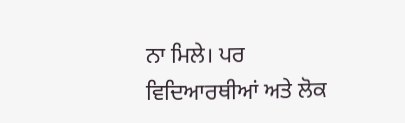ਨਾ ਮਿਲੇ। ਪਰ ਵਿਦਿਆਰਥੀਆਂ ਅਤੇ ਲੋਕ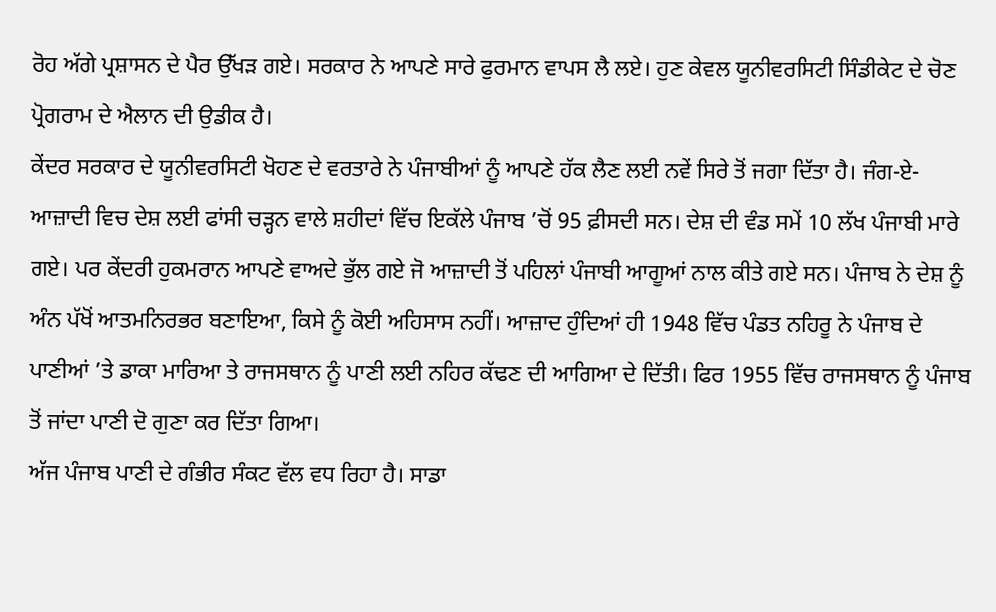ਰੋਹ ਅੱਗੇ ਪ੍ਰਸ਼ਾਸਨ ਦੇ ਪੈਰ ਉੱਖੜ ਗਏ। ਸਰਕਾਰ ਨੇ ਆਪਣੇ ਸਾਰੇ ਫੁਰਮਾਨ ਵਾਪਸ ਲੈ ਲਏ। ਹੁਣ ਕੇਵਲ ਯੂਨੀਵਰਸਿਟੀ ਸਿੰਡੀਕੇਟ ਦੇ ਚੋਣ ਪ੍ਰੋਗਰਾਮ ਦੇ ਐਲਾਨ ਦੀ ਉਡੀਕ ਹੈ।
ਕੇਂਦਰ ਸਰਕਾਰ ਦੇ ਯੂਨੀਵਰਸਿਟੀ ਖੋਹਣ ਦੇ ਵਰਤਾਰੇ ਨੇ ਪੰਜਾਬੀਆਂ ਨੂੰ ਆਪਣੇ ਹੱਕ ਲੈਣ ਲਈ ਨਵੇਂ ਸਿਰੇ ਤੋਂ ਜਗਾ ਦਿੱਤਾ ਹੈ। ਜੰਗ-ਏ-ਆਜ਼ਾਦੀ ਵਿਚ ਦੇਸ਼ ਲਈ ਫਾਂਸੀ ਚੜ੍ਹਨ ਵਾਲੇ ਸ਼ਹੀਦਾਂ ਵਿੱਚ ਇਕੱਲੇ ਪੰਜਾਬ ’ਚੋਂ 95 ਫ਼ੀਸਦੀ ਸਨ। ਦੇਸ਼ ਦੀ ਵੰਡ ਸਮੇਂ 10 ਲੱਖ ਪੰਜਾਬੀ ਮਾਰੇ ਗਏ। ਪਰ ਕੇਂਦਰੀ ਹੁਕਮਰਾਨ ਆਪਣੇ ਵਾਅਦੇ ਭੁੱਲ ਗਏ ਜੋ ਆਜ਼ਾਦੀ ਤੋਂ ਪਹਿਲਾਂ ਪੰਜਾਬੀ ਆਗੂਆਂ ਨਾਲ ਕੀਤੇ ਗਏ ਸਨ। ਪੰਜਾਬ ਨੇ ਦੇਸ਼ ਨੂੰ ਅੰਨ ਪੱਖੋਂ ਆਤਮਨਿਰਭਰ ਬਣਾਇਆ, ਕਿਸੇ ਨੂੰ ਕੋਈ ਅਹਿਸਾਸ ਨਹੀਂ। ਆਜ਼ਾਦ ਹੁੰਦਿਆਂ ਹੀ 1948 ਵਿੱਚ ਪੰਡਤ ਨਹਿਰੂ ਨੇ ਪੰਜਾਬ ਦੇ ਪਾਣੀਆਂ ’ਤੇ ਡਾਕਾ ਮਾਰਿਆ ਤੇ ਰਾਜਸਥਾਨ ਨੂੰ ਪਾਣੀ ਲਈ ਨਹਿਰ ਕੱਢਣ ਦੀ ਆਗਿਆ ਦੇ ਦਿੱਤੀ। ਫਿਰ 1955 ਵਿੱਚ ਰਾਜਸਥਾਨ ਨੂੰ ਪੰਜਾਬ ਤੋਂ ਜਾਂਦਾ ਪਾਣੀ ਦੋ ਗੁਣਾ ਕਰ ਦਿੱਤਾ ਗਿਆ।
ਅੱਜ ਪੰਜਾਬ ਪਾਣੀ ਦੇ ਗੰਭੀਰ ਸੰਕਟ ਵੱਲ ਵਧ ਰਿਹਾ ਹੈ। ਸਾਡਾ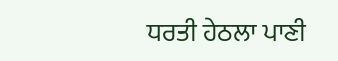ਧਰਤੀ ਹੇਠਲਾ ਪਾਣੀ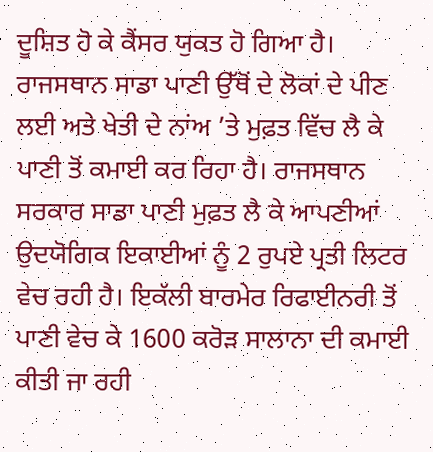ਦੂਸ਼ਿਤ ਹੋ ਕੇ ਕੈਂਸਰ ਯੁਕਤ ਹੋ ਗਿਆ ਹੈ। ਰਾਜਸਥਾਨ ਸਾਡਾ ਪਾਣੀ ਉੱਥੋਂ ਦੇ ਲੋਕਾਂ ਦੇ ਪੀਣ ਲਈ ਅਤੇ ਖੇਤੀ ਦੇ ਨਾਂਅ ’ਤੇ ਮੁਫ਼ਤ ਵਿੱਚ ਲੈ ਕੇ ਪਾਣੀ ਤੋਂ ਕਮਾਈ ਕਰ ਰਿਹਾ ਹੈ। ਰਾਜਸਥਾਨ ਸਰਕਾਰ ਸਾਡਾ ਪਾਣੀ ਮੁਫ਼ਤ ਲੈ ਕੇ ਆਪਣੀਆਂ ਉਦਯੋਗਿਕ ਇਕਾਈਆਂ ਨੂੰ 2 ਰੁਪਏ ਪ੍ਰਤੀ ਲਿਟਰ ਵੇਚ ਰਹੀ ਹੈ। ਇਕੱਲੀ ਬਾਰਮੇਰ ਰਿਫਾਈਨਰੀ ਤੋਂ ਪਾਣੀ ਵੇਚ ਕੇ 1600 ਕਰੋੜ ਸਾਲਾਨਾ ਦੀ ਕਮਾਈ ਕੀਤੀ ਜਾ ਰਹੀ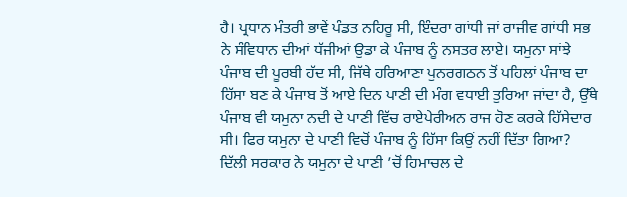ਹੈ। ਪ੍ਰਧਾਨ ਮੰਤਰੀ ਭਾਵੇਂ ਪੰਡਤ ਨਹਿਰੂ ਸੀ, ਇੰਦਰਾ ਗਾਂਧੀ ਜਾਂ ਰਾਜੀਵ ਗਾਂਧੀ ਸਭ ਨੇ ਸੰਵਿਧਾਨ ਦੀਆਂ ਧੱਜੀਆਂ ਉਡਾ ਕੇ ਪੰਜਾਬ ਨੂੰ ਨਸਤਰ ਲਾਏ। ਯਮੁਨਾ ਸਾਂਝੇ ਪੰਜਾਬ ਦੀ ਪੂਰਬੀ ਹੱਦ ਸੀ, ਜਿੱਥੇ ਹਰਿਆਣਾ ਪੁਨਰਗਠਨ ਤੋਂ ਪਹਿਲਾਂ ਪੰਜਾਬ ਦਾ ਹਿੱਸਾ ਬਣ ਕੇ ਪੰਜਾਬ ਤੋਂ ਆਏ ਦਿਨ ਪਾਣੀ ਦੀ ਮੰਗ ਵਧਾਈ ਤੁਰਿਆ ਜਾਂਦਾ ਹੈ, ਉੱਥੇ ਪੰਜਾਬ ਵੀ ਯਮੁਨਾ ਨਦੀ ਦੇ ਪਾਣੀ ਵਿੱਚ ਰਾਏਪੇਰੀਅਨ ਰਾਜ ਹੋਣ ਕਰਕੇ ਹਿੱਸੇਦਾਰ ਸੀ। ਫਿਰ ਯਮੁਨਾ ਦੇ ਪਾਣੀ ਵਿਚੋਂ ਪੰਜਾਬ ਨੂੰ ਹਿੱਸਾ ਕਿਉਂ ਨਹੀਂ ਦਿੱਤਾ ਗਿਆ? ਦਿੱਲੀ ਸਰਕਾਰ ਨੇ ਯਮੁਨਾ ਦੇ ਪਾਣੀ ’ਚੋਂ ਹਿਮਾਚਲ ਦੇ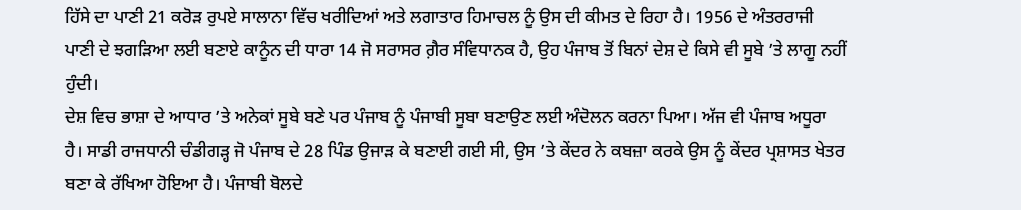ਹਿੱਸੇ ਦਾ ਪਾਣੀ 21 ਕਰੋੜ ਰੁਪਏ ਸਾਲਾਨਾ ਵਿੱਚ ਖਰੀਦਿਆਂ ਅਤੇ ਲਗਾਤਾਰ ਹਿਮਾਚਲ ਨੂੰ ਉਸ ਦੀ ਕੀਮਤ ਦੇ ਰਿਹਾ ਹੈ। 1956 ਦੇ ਅੰਤਰਰਾਜੀ ਪਾਣੀ ਦੇ ਝਗੜਿਆ ਲਈ ਬਣਾਏ ਕਾਨੂੰਨ ਦੀ ਧਾਰਾ 14 ਜੋ ਸਰਾਸਰ ਗ਼ੈਰ ਸੰਵਿਧਾਨਕ ਹੈ, ਉਹ ਪੰਜਾਬ ਤੋਂ ਬਿਨਾਂ ਦੇਸ਼ ਦੇ ਕਿਸੇ ਵੀ ਸੂਬੇ ’ਤੇ ਲਾਗੂ ਨਹੀਂ ਹੁੰਦੀ।
ਦੇਸ਼ ਵਿਚ ਭਾਸ਼ਾ ਦੇ ਆਧਾਰ ’ਤੇ ਅਨੇਕਾਂ ਸੂਬੇ ਬਣੇ ਪਰ ਪੰਜਾਬ ਨੂੰ ਪੰਜਾਬੀ ਸੂਬਾ ਬਣਾਉਣ ਲਈ ਅੰਦੋਲਨ ਕਰਨਾ ਪਿਆ। ਅੱਜ ਵੀ ਪੰਜਾਬ ਅਧੂਰਾ ਹੈ। ਸਾਡੀ ਰਾਜਧਾਨੀ ਚੰਡੀਗੜ੍ਹ ਜੋ ਪੰਜਾਬ ਦੇ 28 ਪਿੰਡ ਉਜਾੜ ਕੇ ਬਣਾਈ ਗਈ ਸੀ, ਉਸ ’ਤੇ ਕੇਂਦਰ ਨੇ ਕਬਜ਼ਾ ਕਰਕੇ ਉਸ ਨੂੰ ਕੇਂਦਰ ਪ੍ਰਸ਼ਾਸਤ ਖੇਤਰ ਬਣਾ ਕੇ ਰੱਖਿਆ ਹੋਇਆ ਹੈ। ਪੰਜਾਬੀ ਬੋਲਦੇ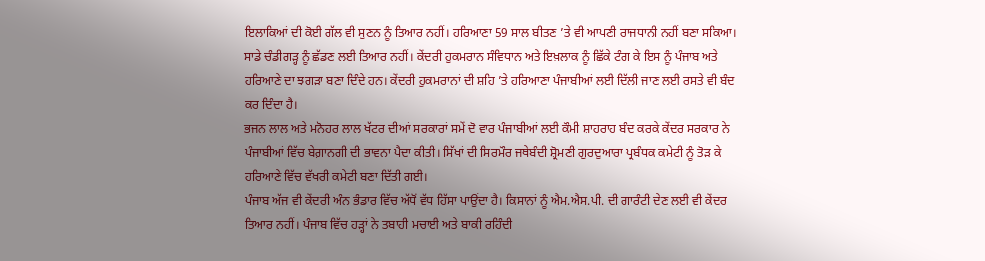ਇਲਾਕਿਆਂ ਦੀ ਕੋਈ ਗੱਲ ਵੀ ਸੁਣਨ ਨੂੰ ਤਿਆਰ ਨਹੀਂ। ਹਰਿਆਣਾ 59 ਸਾਲ ਬੀਤਣ ’ਤੇ ਵੀ ਆਪਣੀ ਰਾਜਧਾਨੀ ਨਹੀਂ ਬਣਾ ਸਕਿਆ। ਸਾਡੇ ਚੰਡੀਗੜ੍ਹ ਨੂੰ ਛੱਡਣ ਲਈ ਤਿਆਰ ਨਹੀਂ। ਕੇਂਦਰੀ ਹੁਕਮਰਾਨ ਸੰਵਿਧਾਨ ਅਤੇ ਇਖ਼ਲਾਕ ਨੂੰ ਛਿੱਕੇ ਟੰਗ ਕੇ ਇਸ ਨੂੰ ਪੰਜਾਬ ਅਤੇ ਹਰਿਆਣੇ ਦਾ ਝਗੜਾ ਬਣਾ ਦਿੰਦੇ ਹਨ। ਕੇਂਦਰੀ ਹੁਕਮਰਾਨਾਂ ਦੀ ਸ਼ਹਿ ’ਤੇ ਹਰਿਆਣਾ ਪੰਜਾਬੀਆਂ ਲਈ ਦਿੱਲੀ ਜਾਣ ਲਈ ਰਸਤੇ ਵੀ ਬੰਦ ਕਰ ਦਿੰਦਾ ਹੈ।
ਭਜਨ ਲਾਲ ਅਤੇ ਮਨੋਹਰ ਲਾਲ ਖੱਟਰ ਦੀਆਂ ਸਰਕਾਰਾਂ ਸਮੇਂ ਦੋ ਵਾਰ ਪੰਜਾਬੀਆਂ ਲਈ ਕੌਮੀ ਸ਼ਾਹਰਾਹ ਬੰਦ ਕਰਕੇ ਕੇਂਦਰ ਸਰਕਾਰ ਨੇ ਪੰਜਾਬੀਆਂ ਵਿੱਚ ਬੇਗ਼ਾਨਗੀ ਦੀ ਭਾਵਨਾ ਪੈਦਾ ਕੀਤੀ। ਸਿੱਖਾਂ ਦੀ ਸਿਰਮੌਰ ਜਥੇਬੰਦੀ ਸ਼੍ਰੋਮਣੀ ਗੁਰਦੁਆਰਾ ਪ੍ਰਬੰਧਕ ਕਮੇਟੀ ਨੂੰ ਤੋੜ ਕੇ ਹਰਿਆਣੇ ਵਿੱਚ ਵੱਖਰੀ ਕਮੇਟੀ ਬਣਾ ਦਿੱਤੀ ਗਈ।
ਪੰਜਾਬ ਅੱਜ ਵੀ ਕੇਂਦਰੀ ਅੰਨ ਭੰਡਾਰ ਵਿੱਚ ਅੱਧੋਂ ਵੱਧ ਹਿੱਸਾ ਪਾਉਂਦਾ ਹੈ। ਕਿਸਾਨਾਂ ਨੂੰ ਐਮ.ਐਸ.ਪੀ. ਦੀ ਗਾਰੰਟੀ ਦੇਣ ਲਈ ਵੀ ਕੇਂਦਰ ਤਿਆਰ ਨਹੀਂ। ਪੰਜਾਬ ਵਿੱਚ ਹੜ੍ਹਾਂ ਨੇ ਤਬਾਹੀ ਮਚਾਈ ਅਤੇ ਬਾਕੀ ਰਹਿੰਦੀ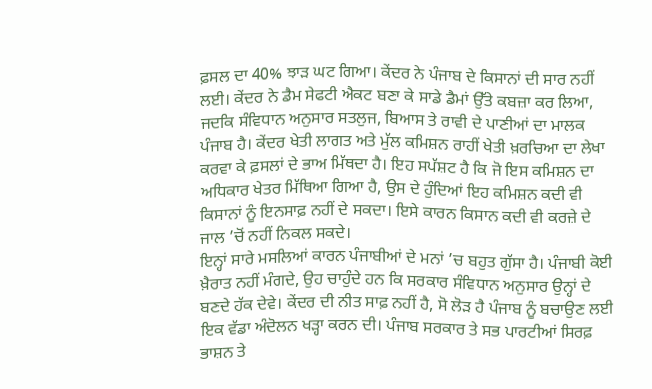ਫ਼ਸਲ ਦਾ 40% ਝਾੜ ਘਟ ਗਿਆ। ਕੇਂਦਰ ਨੇ ਪੰਜਾਬ ਦੇ ਕਿਸਾਨਾਂ ਦੀ ਸਾਰ ਨਹੀਂ ਲਈ। ਕੇਂਦਰ ਨੇ ਡੈਮ ਸੇਫਟੀ ਐਕਟ ਬਣਾ ਕੇ ਸਾਡੇ ਡੈਮਾਂ ਉੱਤੇ ਕਬਜ਼ਾ ਕਰ ਲਿਆ, ਜਦਕਿ ਸੰਵਿਧਾਨ ਅਨੁਸਾਰ ਸਤਲੁਜ, ਬਿਆਸ ਤੇ ਰਾਵੀ ਦੇ ਪਾਣੀਆਂ ਦਾ ਮਾਲਕ ਪੰਜਾਬ ਹੈ। ਕੇਂਦਰ ਖੇਤੀ ਲਾਗਤ ਅਤੇ ਮੁੱਲ ਕਮਿਸ਼ਨ ਰਾਹੀਂ ਖੇਤੀ ਖ਼ਰਚਿਆ ਦਾ ਲੇਖਾ ਕਰਵਾ ਕੇ ਫ਼ਸਲਾਂ ਦੇ ਭਾਅ ਮਿੱਥਦਾ ਹੈ। ਇਹ ਸਪੱਸ਼ਟ ਹੈ ਕਿ ਜੋ ਇਸ ਕਮਿਸ਼ਨ ਦਾ ਅਧਿਕਾਰ ਖੇਤਰ ਮਿੱਥਿਆ ਗਿਆ ਹੈ, ਉਸ ਦੇ ਹੁੰਦਿਆਂ ਇਹ ਕਮਿਸ਼ਨ ਕਦੀ ਵੀ ਕਿਸਾਨਾਂ ਨੂੰ ਇਨਸਾਫ਼ ਨਹੀਂ ਦੇ ਸਕਦਾ। ਇਸੇ ਕਾਰਨ ਕਿਸਾਨ ਕਦੀ ਵੀ ਕਰਜ਼ੇ ਦੇ ਜਾਲ ’ਚੋਂ ਨਹੀਂ ਨਿਕਲ ਸਕਦੇ।
ਇਨ੍ਹਾਂ ਸਾਰੇ ਮਸਲਿਆਂ ਕਾਰਨ ਪੰਜਾਬੀਆਂ ਦੇ ਮਨਾਂ ’ਚ ਬਹੁਤ ਗੁੱਸਾ ਹੈ। ਪੰਜਾਬੀ ਕੋਈ ਖ਼ੈਰਾਤ ਨਹੀਂ ਮੰਗਦੇ, ਉਹ ਚਾਹੁੰਦੇ ਹਨ ਕਿ ਸਰਕਾਰ ਸੰਵਿਧਾਨ ਅਨੁਸਾਰ ਉਨ੍ਹਾਂ ਦੇ ਬਣਦੇ ਹੱਕ ਦੇਵੇ। ਕੇਂਦਰ ਦੀ ਨੀਤ ਸਾਫ਼ ਨਹੀਂ ਹੈ, ਸੋ ਲੋੜ ਹੈ ਪੰਜਾਬ ਨੂੰ ਬਚਾਉਣ ਲਈ ਇਕ ਵੱਡਾ ਅੰਦੋਲਨ ਖੜ੍ਹਾ ਕਰਨ ਦੀ। ਪੰਜਾਬ ਸਰਕਾਰ ਤੇ ਸਭ ਪਾਰਟੀਆਂ ਸਿਰਫ਼ ਭਾਸ਼ਨ ਤੇ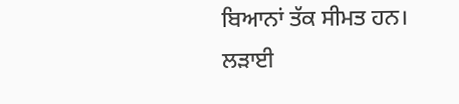ਬਿਆਨਾਂ ਤੱਕ ਸੀਮਤ ਹਨ। ਲੜਾਈ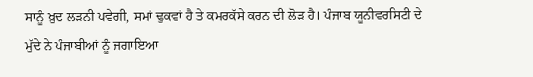ਸਾਨੂੰ ਖ਼ੁਦ ਲੜਨੀ ਪਵੇਗੀ, ਸਮਾਂ ਢੁਕਵਾਂ ਹੈ ਤੇ ਕਮਰਕੱਸੇ ਕਰਨ ਦੀ ਲੋੜ ਹੈ। ਪੰਜਾਬ ਯੂਨੀਵਰਸਿਟੀ ਦੇ ਮੁੱਦੇ ਨੇ ਪੰਜਾਬੀਆਂ ਨੂੰ ਜਗਾਇਆ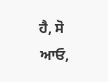ਹੈ, ਸੋ ਆਓ,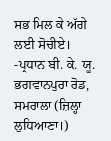ਸਭ ਮਿਲ ਕੇ ਅੱਗੇ ਲਈ ਸੋਚੀਏ।
-ਪ੍ਰਧਾਨ ਬੀ. ਕੇ. ਯੂ.
ਭਗਵਾਨਪੁਰਾ ਰੋਡ, ਸਮਰਾਲਾ (ਜ਼ਿਲ੍ਹਾ ਲੁਧਿਆਣਾ।)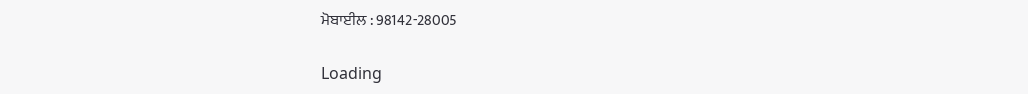ਮੋਬਾਈਲ : 98142-28005

Loading